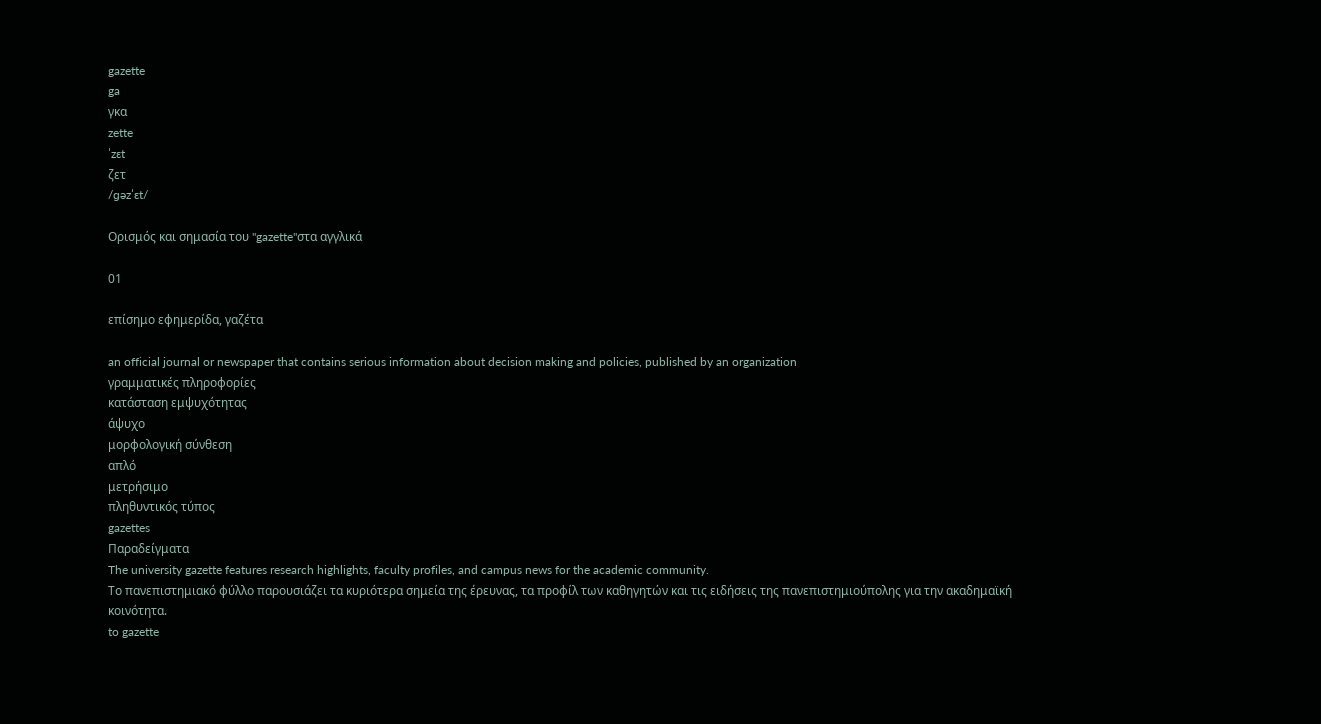gazette
ga
γκα
zette
ˈzɛt
ζετ
/ɡəzˈɛt/

Ορισμός και σημασία του "gazette"στα αγγλικά

01

επίσημο εφημερίδα, γαζέτα

an official journal or newspaper that contains serious information about decision making and policies, published by an organization
γραμματικές πληροφορίες
κατάσταση εμψυχότητας
άψυχο
μορφολογική σύνθεση
απλό
μετρήσιμο
πληθυντικός τύπος
gazettes
Παραδείγματα
The university gazette features research highlights, faculty profiles, and campus news for the academic community.
Το πανεπιστημιακό φύλλο παρουσιάζει τα κυριότερα σημεία της έρευνας, τα προφίλ των καθηγητών και τις ειδήσεις της πανεπιστημιούπολης για την ακαδημαϊκή κοινότητα.
to gazette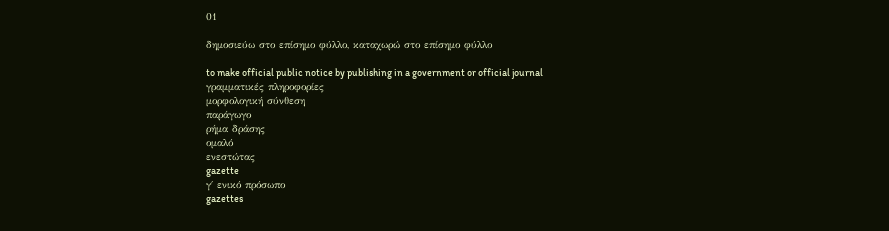01

δημοσιεύω στο επίσημο φύλλο, καταχωρώ στο επίσημο φύλλο

to make official public notice by publishing in a government or official journal
γραμματικές πληροφορίες
μορφολογική σύνθεση
παράγωγο
ρήμα δράσης
ομαλό
ενεστώτας
gazette
γ΄ ενικό πρόσωπο
gazettes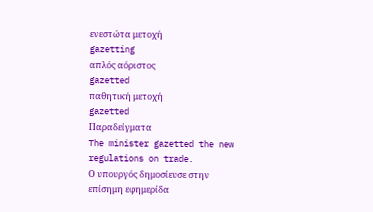ενεστώτα μετοχή
gazetting
απλός αόριστος
gazetted
παθητική μετοχή
gazetted
Παραδείγματα
The minister gazetted the new regulations on trade.
Ο υπουργός δημοσίευσε στην επίσημη εφημερίδα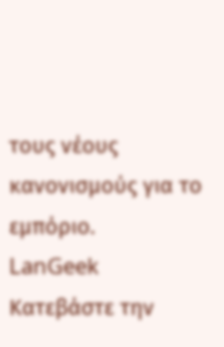τους νέους κανονισμούς για το εμπόριο.
LanGeek
Κατεβάστε την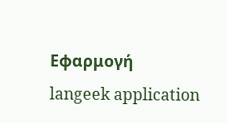Εφαρμογή
langeek application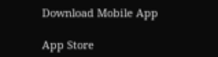Download Mobile App

App Store